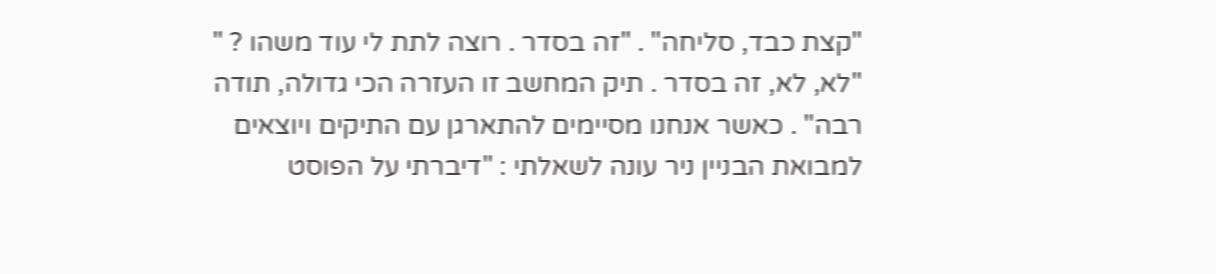"קצת כבד, סליחה" . "זה בסדר . רוצה לתת לי עוד משהו ? " "לא, לא, זה בסדר . תיק המחשב זו העזרה הכי גדולה, תודה רבה" . כאשר אנחנו מסיימים להתארגן עם התיקים ויוצאים למבואת הבניין ניר עונה לשאלתי : "דיברתי על הפוסט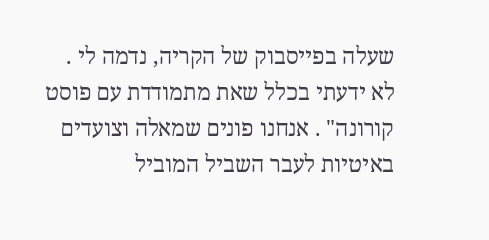שעלה בפייסבוק של הקריה, נדמה לי . לא ידעתי בכלל שאת מתמודדת עם פוסט קורונה" . אנחנו פונים שמאלה וצועדים באיטיות לעבר השביל המוביל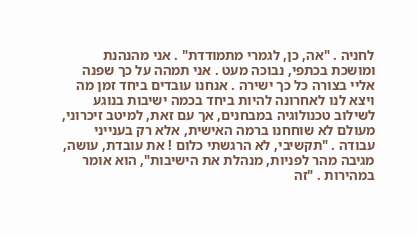לחניה . "אה, כן, לגמרי מתמודדת" . אני מהנהנת ומושכת בכתפי, נבוכה מעט . אני תמהה על כך שפנה אליי בצורה כל כך ישירה . אנחנו עובדים ביחד זמן מה ויצא לנו לאחרונה להיות ביחד בכמה ישיבות בנוגע לשילוב טכנולוגיה במבחנים, אך עם זאת, למיטב זיכרוני, מעולם לא שוחחנו ברמה האישית, אלא רק בענייני עבודה . "תקשיבי, לא הרגשתי כלום ! את עובדת, עושה, מגיבה מהר לפניות, מנהלת את הישיבות", הוא אומר במהירות . "זה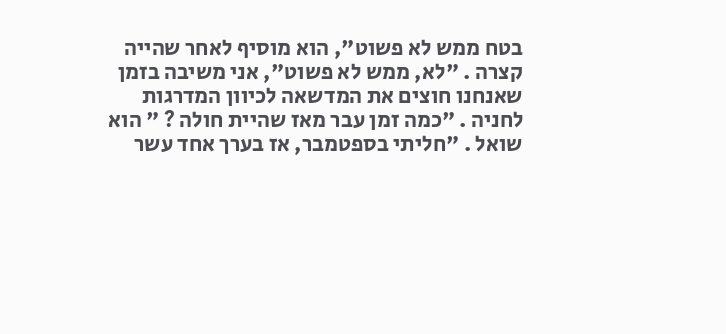בטח ממש לא פשוט", הוא מוסיף לאחר שהייה קצרה . "לא, ממש לא פשוט", אני משיבה בזמן שאנחנו חוצים את המדשאה לכיוון המדרגות לחניה . "כמה זמן עבר מאז שהיית חולה ? " הוא שואל . "חליתי בספטמבר, אז בערך אחד עשר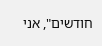חודשים", אני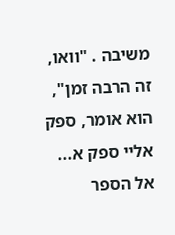משיבה . "וואו, זה הרבה זמן", הוא אומר, ספק אליי ספק א...
אל הספר